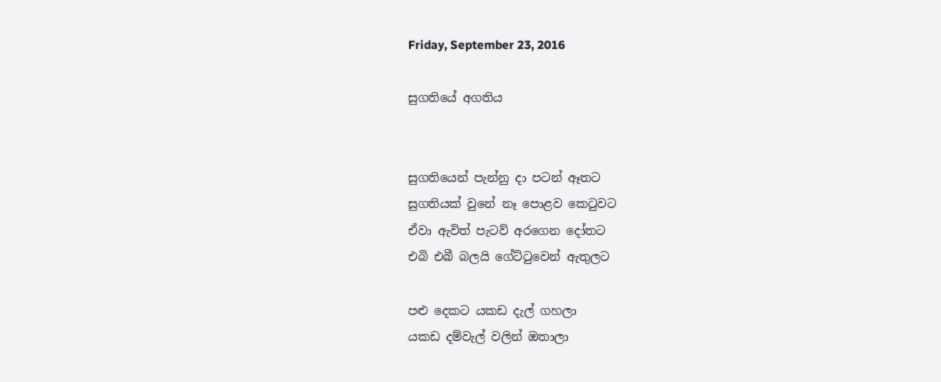Friday, September 23, 2016

සුගතියේ අගතිය


සුගතියෙන් පැන්නු දා පටන් ඈතට
සුගතියක් වුනේ නෑ පොළව කෙටුවට
ඒවා ඇවිත් පැටව් අරගෙන දෝතට
එබි එබී බලයි ගේට්ටුවෙන් ඇතුලට

පළු දෙකට යකඩ දැල් ගහලා
යකඩ දම්වැල් වලින් ඔතාලා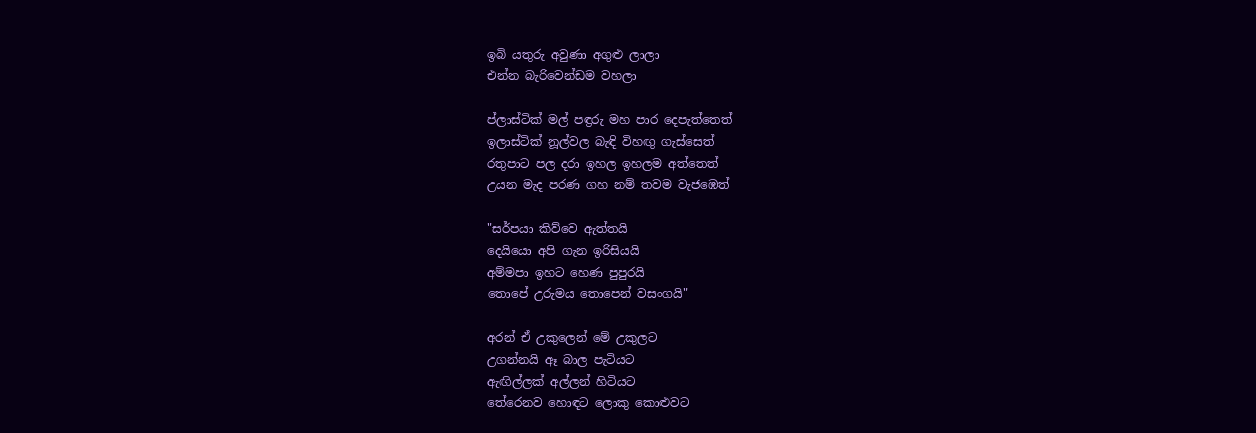ඉබි යතුරු අවුණා අගුළු ලාලා
එන්න බැරිවෙන්ඩම වහලා

ප්ලාස්ටික් මල් පඳ්‍රරු මහ පාර දෙපැත්තෙත්
ඉලාස්ටික් නූල්වල බැඳි විහඟු ගැස්සෙත්
රතුපාට පල දරා ඉහල ඉහලම අත්තෙත්
උයන මැද පරණ ගහ නම් තවම වැජඹෙත්

"සර්පයා කිව්වෙ ඇත්තයි
දෙයියො අපි ගැන ඉරිසියයි
අම්මපා ඉහට හෙණ පුපුරයි
තොපේ උරුමය තොපෙන් වසංගයි"

අරන් ඒ උකුලෙන් මේ උකුලට
උගන්නයි ඈ බාල පැටියට
ඇඟිල්ලක් අල්ලන් හිටියට
තේරෙනව හොඳට ලොකු කොළුවට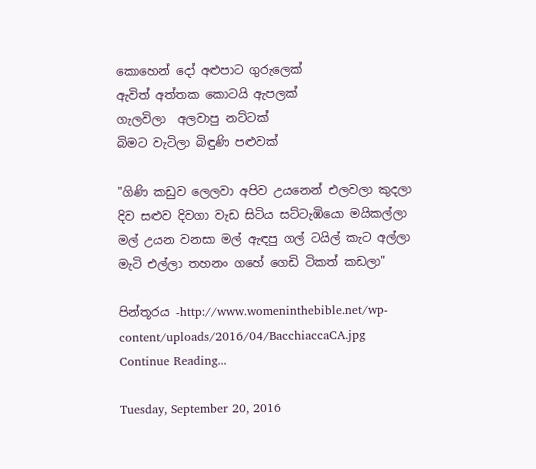කොහෙන් දෝ අළුපාට ගුරුලෙක්
ඇවිත් අත්තක කොටයි ඇපලක්
ගැලවිලා  අලවාපු නට්ටක්
බිමට වැටිලා බිඳුණි පළුවක්

"ගිණි කඩුව ලෙලවා අපිව උයනෙන් එලවලා කුදලා
දිව සළුව දිවගා වැඩ සිටිය සට්ටැඹියො මයිකල්ලා
මල් උයන වනසා මල් ඇඳපු ගල් ටයිල් කැට අල්ලා
මැටි එල්ලා තහනං ගහේ ගෙඩි ටිකත් කඩලා"

පින්තූරය -http://www.womeninthebible.net/wp-content/uploads/2016/04/BacchiaccaCA.jpg
Continue Reading...

Tuesday, September 20, 2016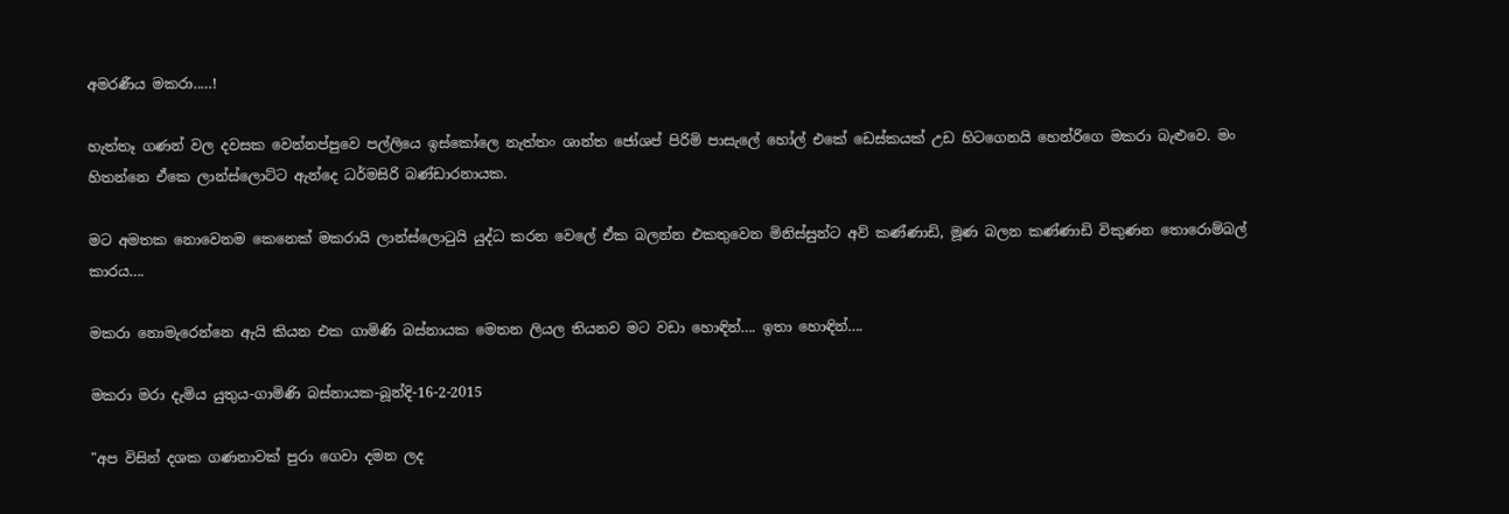අමරණීය මකරා.....!

හැත්තෑ ගණන් වල දවසක වෙන්නප්පුවෙ පල්ලියෙ ඉස්කෝලෙ නැත්තං ශාන්ත ජෝශප් පිරිමි පාසැලේ හෝල් එකේ ඩෙස්කයක් උඩ හිටගෙනයි හෙන්රිගෙ මකරා බැළුවෙ. මං හිතන්නෙ ඒකෙ ලාන්ස්ලොට්ට ඇන්දෙ ධර්මසිරි බණ්ඩාරනායක.

මට අමතක නොවෙනම කෙනෙක් මකරායි ලාන්ස්ලොටුයි යුද්ධ කරන වෙලේ ඒක බලන්න එකතුවෙන මිනිස්සුන්ට අව් කණ්ණාඩි, මූණ බලන කණ්ණාඩි විකුණන තොරොම්බල් කාරය....

මකරා නොමැරෙන්නෙ ඇයි කියන එක ගාමිණි බස්නායක මෙතන ලියල තියනව මට වඩා හොඳින්.... ඉතා හොඳින්....

මකරා මරා දැමිය යුතුය-ගාමිණි බස්නායක-බූන්දි-16-2-2015

"අප විසින් දශක ගණනාවක් පුරා ගෙවා දමන ලද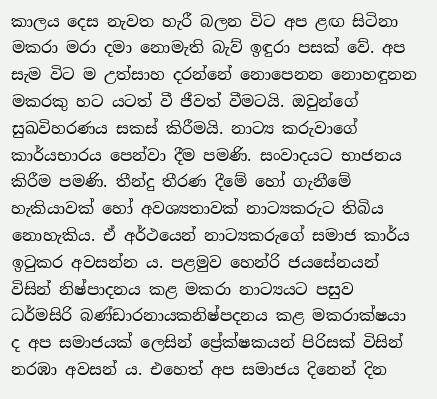කාලය දෙස නැවත හැරී බලන විට අප ළඟ සිටිනා මකරා මරා දමා නොමැති බැව් ඉඳුරා පසක් වේ. අප සැම විට ම උත්සාහ දරන්නේ නොපෙනන නොහඳුනන මකරකු හට යටත් වී ජීවත් වීමටයි. ඔවුන්ගේ සුඛවිහරණය සකස් කිරීමයි. නාට්‍ය කරුවාගේ කාර්යභාරය පෙන්වා දීම පමණි. සංවාදයට භාජනය කිරීම පමණි. තීන්දු තීරණ දීමේ හෝ ගැනීමේ හැකියාවක් හෝ අවශ්‍යතාවක් නාට්‍යකරුට තිබිය නොහැකිය. ඒ අර්ථයෙන් නාට්‍යකරුගේ සමාජ කාර්ය ඉටුකර අවසන්න ය. පළමුව හෙන්රි ජයසේනයන් විසින් නිෂ්පාදනය කළ මකරා නාට්‍යයට පසුව ධර්මසිරි බණ්ඩාරනායකනිෂ්පදනය කළ මකරාක්ෂයා ද අප සමාජයක් ලෙසින් ප්‍රේක්ෂකයන් පිරිසක් විසින් නරඹා අවසන් ය. එහෙත් අප සමාජය දිනෙන් දින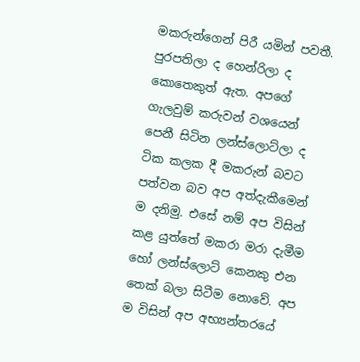මකරුන්ගෙන් පිරී යමින් පවතී. පුරපතිලා ද හෙන්රිලා ද කොතෙකුත් ඇත. අපගේ ගැලවුම් කරුවන් වශයෙන් පෙනී සිටින ලන්ස්ලොට්ලා ද ටික කලක දී මකරුන් බවට පත්වන බව අප අත්දැකීමෙන් ම දනිමු. එසේ නම් අප විසින් කළ යුත්තේ මකරා මරා දැමීම හෝ ලන්ස්ලොට් කෙනකු එන තෙක් බලා සිටීම නොවේ. අප ම විසින් අප අභ්‍යන්තරයේ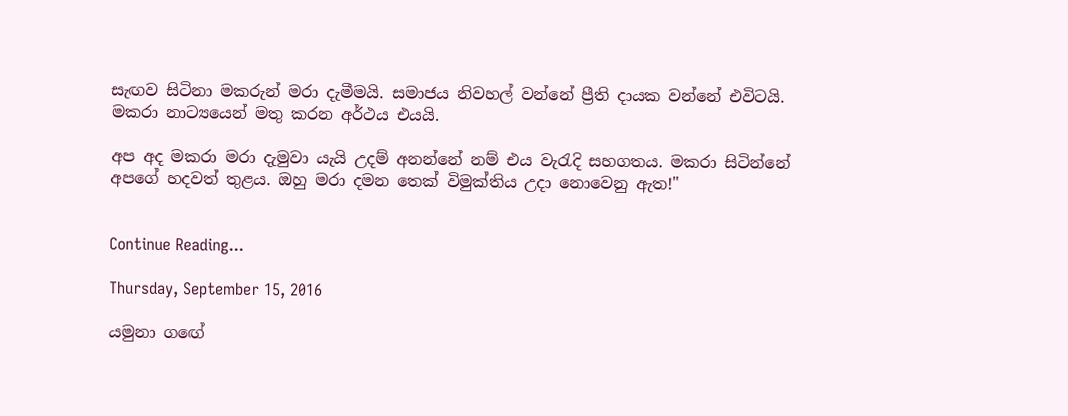සැඟව සිටිනා මකරුන් මරා දැමීමයි. සමාජය නිවහල් වන්නේ ප්‍රීති දායක වන්නේ එවිටයි. මකරා නාට්‍යයෙන් මතු කරන අර්ථය එයයි.

අප අද මකරා මරා දැමුවා යැයි උදම් අනන්නේ නම් එය වැරැදි සහගතය. මකරා සිටින්නේ අපගේ හදවත් තුළය. ඔහු මරා දමන තෙක් විමුක්තිය උදා නොවෙනු ඇත!"


Continue Reading...

Thursday, September 15, 2016

යමුනා ගඟේ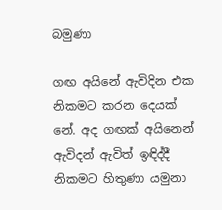බමුණා

ගඟ අයිනේ ඇවිදින එක නිකමට කරන දෙයක් නේ. අද ගඟක් අයිනෙන් ඇවිදන් ඇවිත් ඉඳිද්දී නිකමට හිතුණා යමුනා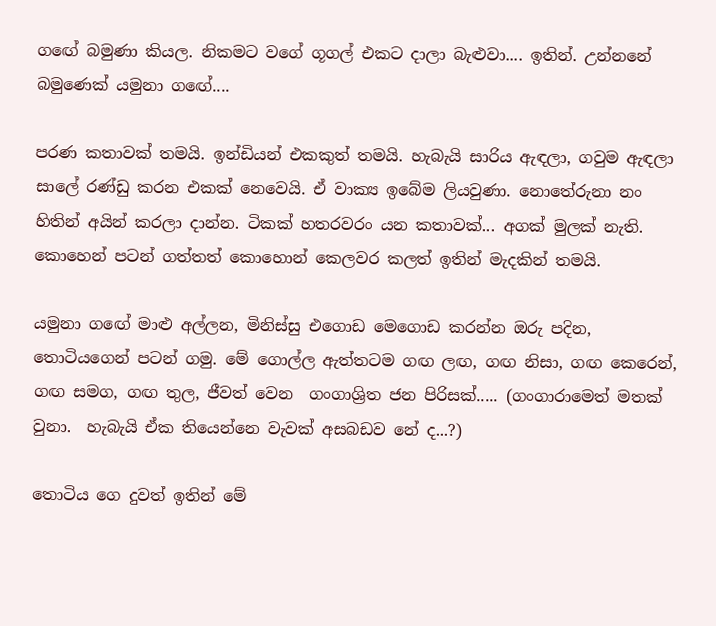ගඟේ බමුණා කියල. නිකමට ව‍ගේ ගූගල් එකට දාලා බැළුවා.... ඉතින්. උන්නනේ බමුණෙක් යමුනා ගඟේ....

පරණ කතාවක් තමයි. ඉන්ඩියන් එකකුත් තමයි. හැබැයි සාරිය ඇඳලා, ගවුම ඇඳලා සාලේ රණ්ඩු කරන එකක් නෙවෙයි. ඒ වාක්‍ය ඉබේම ලියවුණා. නොතේරුනා නං හිතින් අයින් කරලා දාන්න. ටිකක් හතරවරං යන කතාවක්... අගක් මුලක් නැති. කොහෙන් පටන් ගත්තත් කොහොන් කෙලවර කලත් ඉතින් මැදකින් තමයි.

යමුනා ගඟේ මාළු අල්ලන, මිනිස්සු එගොඩ මෙගොඩ කරන්න ඔරු පදින, තොටියගෙන් පටන් ගමු. මේ ගොල්ල ඇත්තටම ගඟ ලඟ, ගඟ නිසා, ගඟ කෙරෙන්,  ගඟ සමග, ගඟ තුල, ජීවත් වෙන  ගංගාශ්‍රිත ජන පිරිසක්..... (ගංගාරාමෙත් මතක් වුනා.  හැබැයි ඒක තියෙන්නෙ වැවක් අසබඩව නේ ද...?)

තොටිය ගෙ දුවත් ඉතින් මේ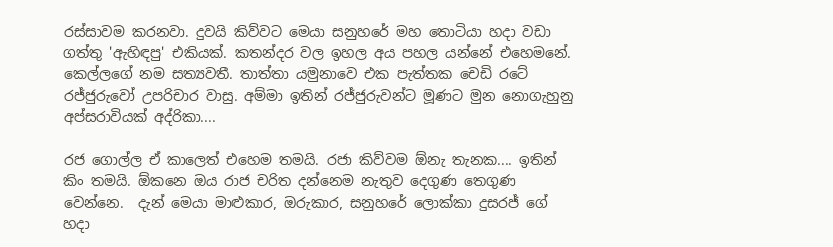රස්සාවම කරනවා. දුවයි කිව්වට මෙයා සනුහරේ මහ තොටියා හදා වඩා ගත්තු 'ඇහිඳපු' එකියක්. කතන්දර වල ඉහල අය පහල යන්නේ එහෙමනේ. කෙල්ලගේ නම සත්‍යවතී. තාත්තා යමුනාවෙ එක පැත්තක චෙඩි රටේ රජ්ජුරුවෝ උපරිචාර වාසු. අම්මා ඉතින් රජ්ජුරුවන්ට මූණට මුන නොගැහුනු අප්සරාවියක් අද්රිකා....

රජ ගොල්ල ඒ කාලෙත් එහෙම තමයි. රජා කිව්වම ඕනැ තැනක.... ඉතින්  කිං තමයි. ඕකනෙ ඔය රාජ චරිත දන්නෙම නැතුව දෙගුණ තෙගුණ වෙන්නෙ.  දැන් මෙයා මාළුකාර, ඔරුකාර, සනුහරේ ලොක්කා දුසරජ් ගේ හදා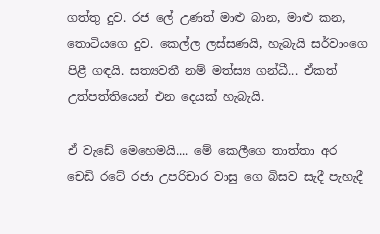ගත්තු දුව. රජ ලේ උණත් මාළු බාන, මාළු කන, තොටියගෙ දුව. කෙල්ල ලස්සණයි, හැබැයි සර්වාංගෙ පිළී ගඳයි. සත්‍යවතී නම් මත්ස්‍ය ගන්ධී... ඒකත් උත්පත්තියෙන් එන දෙයක් හැබැයි.

ඒ වැඩේ මෙහෙමයි.... මේ කෙලීගෙ තාත්තා අර චෙඩි රටේ රජා උපරිචාර වාසු ගෙ බිසව සැදී පැහැදී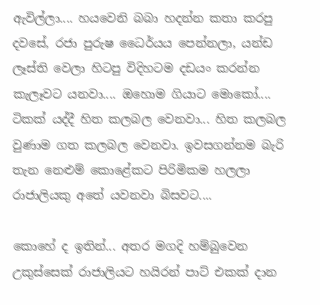ඇවිල්ලා.... හයවෙනි බබා හදන්න කතා කරපු දවසේ, රජා පුරුෂ ධෛර්යය පෙන්නලා, යන්ඩ ලෑස්ති වෙලා හිටපු විදිහටම දඩයං කරන්න කැලෑවට යනවා.... ඔහොම ගියාට මොකෝ.... ටිකක් යද්දී හිත කලබල වෙනවා... හිත කලබල වුණාම ගත කලබල වෙනවා. ඉවසගන්නම බැරි තැන නෙළුම් කොළේකට පිරිමිකම හලලා රාජාලියකු අතේ යවනවා බිසවට....

කොහේ ද ඉතින්... අතර මගදි හම්බුවෙන උකුස්සෙක් රාජාලියට හයිරන් පාට් එකක් දාන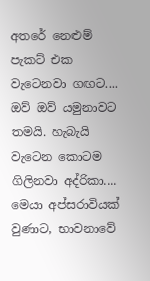අතරේ නෙළුම් පැකට් එක වැටෙනවා ගඟට.... ඔව් ඔව් යමුනාවට තමයි. හැබැයි  වැටෙන කොටම ගිලිනවා අද්රිකා.... මෙයා අප්සරාවියක් වුණාට, භාවනාවේ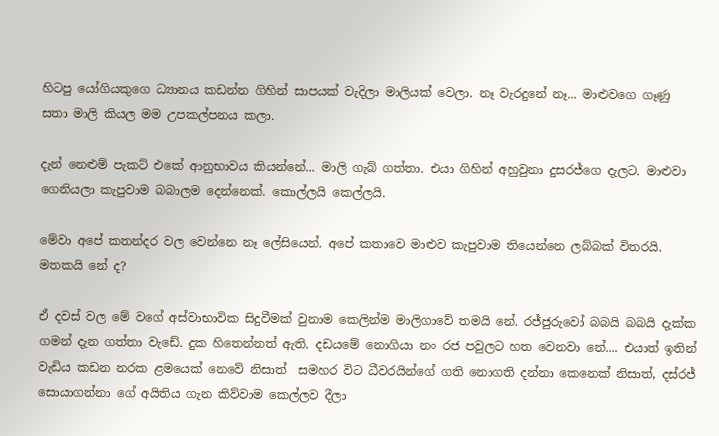හිටපු යෝගියකුගෙ ධ්‍යානය කඩන්න ගිහින් සාපයක් වැදිලා මාලියක් වෙලා. නෑ වැරදුනේ නෑ... මාළුවගෙ ගෑණු සතා මාලි කියල මම උපකල්පනය කලා.

දැන් නෙළුම් පැකට් එකේ ආනුභාවය කියන්නේ... මාලි ගැබ් ගත්තා. එයා ගිහින් අහුවුනා දුසරජ්ගෙ දැලට. මාළුවා ගෙනියලා කැපුවාම බබාලම දෙන්නෙක්. කොල්ලයි කෙල්ලයි.

මේවා අපේ කතන්දර වල වෙන්නෙ නෑ ලේසියෙන්. අපේ කතාවෙ මාළුව කැපුවාම තියෙන්නෙ ලබ්බක් විතරයි. මතකයි නේ ද?

ඒ දවස් වල මේ වගේ අස්වාභාවික සිදුවීමක් වුනාම කෙලින්ම මාලිගාවේ තමයි නේ. රජ්ජුරුවෝ බබයි බබයි දැක්ක ගමන් දැන ගත්තා වැඩේ. දුක හිතෙන්නත් ඇති. දඩයමේ නොගියා නං රජ පවුලට හත වෙනවා නේ.... එයාත් ඉතින් වැඩිය කඩන නරක ළමයෙක් නෙවේ නිසාත්  සමහර විට ධීවරයින්ගේ ගති නොගති දන්නා කෙනෙක් නිසාත්, දස්රජ් සොයාගන්නා ගේ අයිතිය ගැන කිව්වාම කෙල්ලව දීලා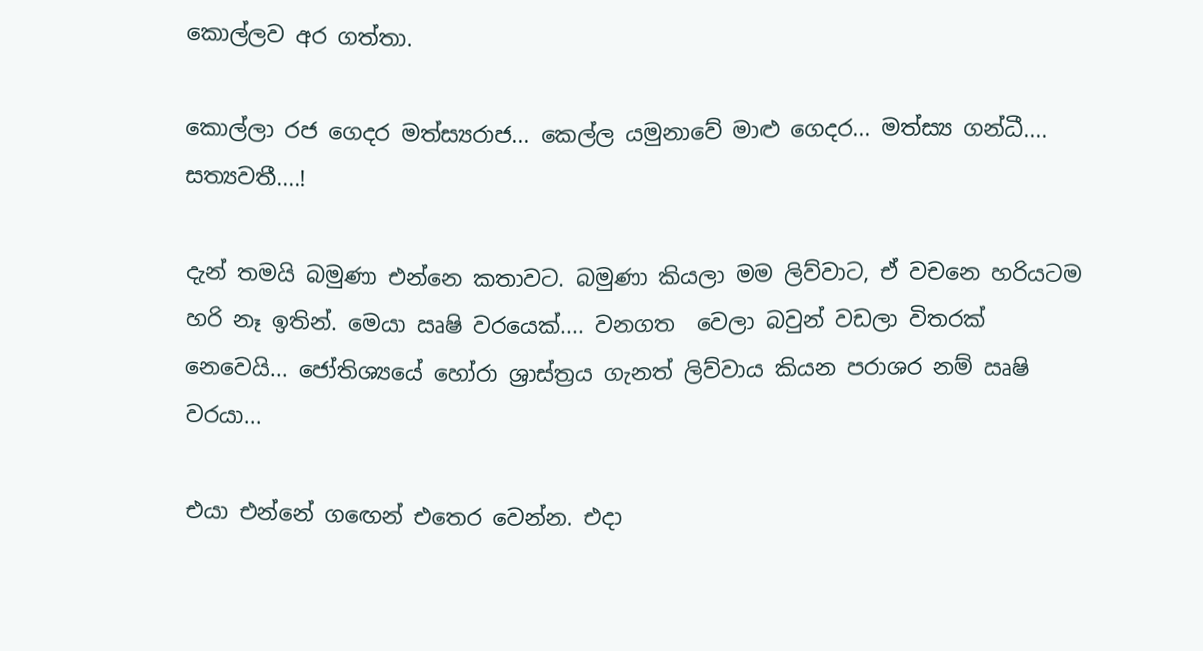කොල්ලව අර ගත්තා.

කොල්ලා රජ ගෙදර මත්ස්‍යරාජ... කෙල්ල යමුනාවේ මාළු ගෙදර... මත්ස්‍ය ගන්ධී.... සත්‍යවතී....!

දැන් තමයි බමුණා එන්නෙ කතාවට. බමුණා කියලා මම ලිව්වාට, ඒ වචනෙ හරියටම හරි නෑ ඉතින්. මෙයා ඍෂි වරයෙක්.... වනගත  වෙලා බවුන් වඩලා විතරක් නෙවෙයි... ජෝතිශ්‍යයේ හෝරා ශ්‍රාස්ත්‍රය ගැනත් ලිව්වාය කියන පරාශර නම් ඍෂි වරයා...

එයා එන්නේ ගඟෙන් එතෙර වෙන්න. එදා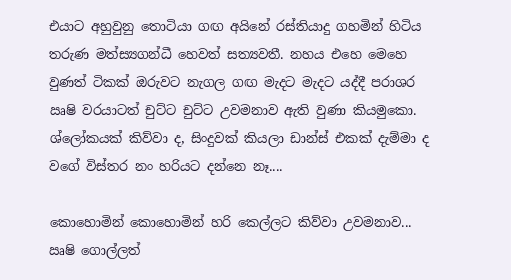එයාට අහුවුනු තොටියා ගඟ අයිනේ රස්තියාදු ගහමින් හිටිය තරුණ මත්ස්‍යගන්ධී හෙවත් සත්‍යවතී. නහය එහෙ මෙහෙ වුණත් ටිකක් ඔරුවට නැගල ගඟ මැදට මැදට යද්දී පරාශර ඍෂි වරයාටත් චුට්ට චුට්ට උවමනාව ඇති වුණා කියමුකො. ශ්ලෝකයක් කිව්වා ද, සිංදුවක් කියලා ඩාන්ස් එකක් දැම්මා ද වගේ විස්තර නං හරියට දන්නෙ නෑ....

කොහොමින් කොහොමින් හරි කෙල්ලට කිව්වා උවමනාව... ඍෂි ගොල්ලත්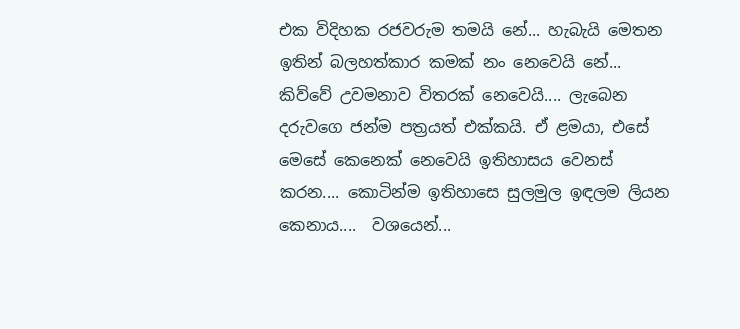එක විදිහක රජවරුම තමයි නේ... හැබැයි මෙතන ඉතින් බලහත්කාර කමක් නං නෙවෙයි නේ... කිව්වේ උවමනාව විතරක් නෙවෙයි.... ලැබෙන දරුවගෙ ජන්ම පත්‍රයත් එක්කයි. ඒ ළමයා, එසේ මෙසේ කෙනෙක් නෙවෙයි ඉතිහාසය වෙනස් කරන.... කොටින්ම ඉතිහාසෙ සුලමුල ඉඳලම ලියන කෙනාය....  වශයෙන්...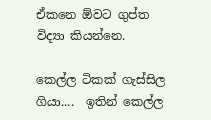ඒකනෙ ඕවට ගුප්ත විද්‍යා කියන්නෙ.

කෙල්ල ටිකක් ගැස්සිල ගියා....  ඉතින් කෙල්ල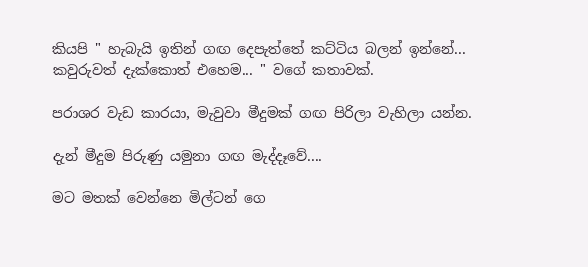කියපි " හැබැයි ඉතින් ගඟ දෙපැත්තේ කට්ටිය බලන් ඉන්නේ... කවුරුවත් දැක්කොත් එහෙම... " වගේ කතාවක්.

පරාශර වැඩ කාරයා, මැවුවා මීදුමක් ගඟ පිරිලා වැහිලා යන්න.

දැන් මීදුම පිරුණු යමුනා ගඟ මැද්දෑවේ....

මට මතක් වෙන්නෙ මිල්ටන් ගෙ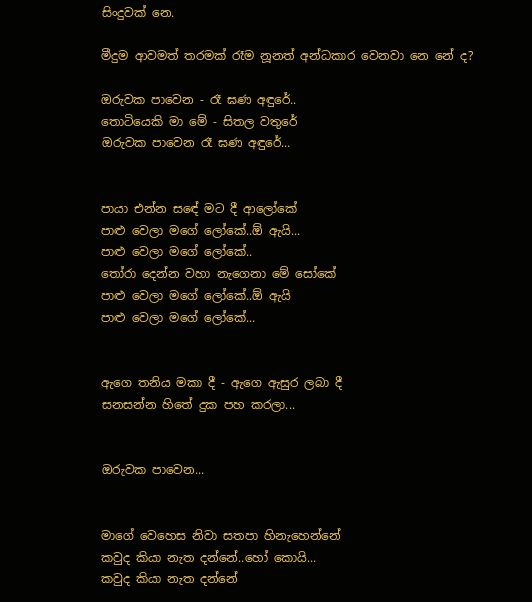සිංදුවක් නෙ.

මීදුම ආවමත් තරමක් රෑම නූනත් අන්ධකාර වෙනවා නෙ නේ ද?

ඔරුවක පාවෙන - රෑ ඝණ අඳුරේ..
තොටියෙකි මා මේ - සිතල වතුරේ
ඔරුවක පාවෙන රෑ ඝණ අඳුරේ...


පායා එන්න සඳේ මට දී ආලෝකේ
පාළු වෙලා මගේ ලෝකේ..ඕ ඇයි...
පාළු වෙලා මගේ ලෝකේ..
තෝරා දෙන්න වහා නැගෙනා මේ සෝකේ
පාළු වෙලා මගේ ලෝකේ..ඕ ඇයි
පාළු වෙලා මගේ ලෝකේ...


ඇගෙ තනිය මකා දී - ඇගෙ ඇසුර ලබා දී
සනසන්න හිතේ දුක පහ කරලා...


ඔරුවක පාවෙන...


මාගේ වෙහෙස නිවා සතපා හිනැහෙන්නේ
කවුද කියා නැත දන්නේ..හෝ කොයි...
කවුද කියා නැත දන්නේ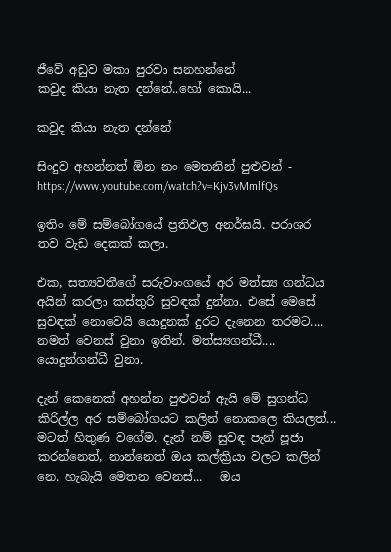ජීවේ අඩුව මකා පුරවා සනහන්නේ
කවුද කියා නැත දන්නේ..හෝ කොයි...

කවුද කියා නැත දන්නේ

සිංදුව අහන්නත් ඕන නං මෙතනින් පුළුවන් - https://www.youtube.com/watch?v=Kjv3vMmlfQs

ඉතිං මේ සම්බෝගයේ ප්‍රතිඵල අනර්ඝයි. පරාශර තව වැඩ දෙකක් කලා.

එක, සත්‍යවතීගේ සරුවාංගයේ අර මත්ස්‍ය ගන්ධය අයින් කරලා කස්තුරි සුවඳක් දුන්නා. එසේ මෙසේ සුවඳක් නොවෙයි යොදුනක් දුරට දැනෙන තරමට.... නමත් වෙනස් වුනා ඉතින්. මත්ස්‍යගන්ධී.... යොදුන්ගන්ධී වුනා.

දැන් කෙනෙක් අහන්න පුළුවන් ඇයි මේ සුගන්ධ කිරිල්ල අර සම්බෝගයට කලින් නොකලෙ කියලත්...  මටත් හිතුණ වගේම. දැන් නම් සුවඳ පැන් පූජා කරන්නෙත්, නාන්නෙත් ඔය කල්ක්‍රියා වලට කලින් නෙ. හැබැයි මෙතන වෙනස්...   ඔය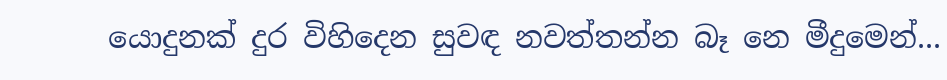යොදුනක් දුර විහිදෙන සුවඳ නවත්තන්න බෑ නෙ මීදුමෙන්...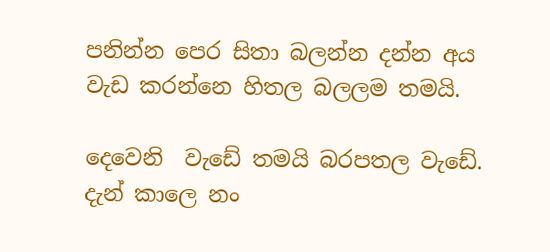පනින්න පෙර සිතා බලන්න දන්න අය වැඩ කරන්නෙ හිතල බලලම තමයි.

දෙවෙනි  වැඩේ තමයි බරපතල වැඩේ. දැන් කාලෙ නං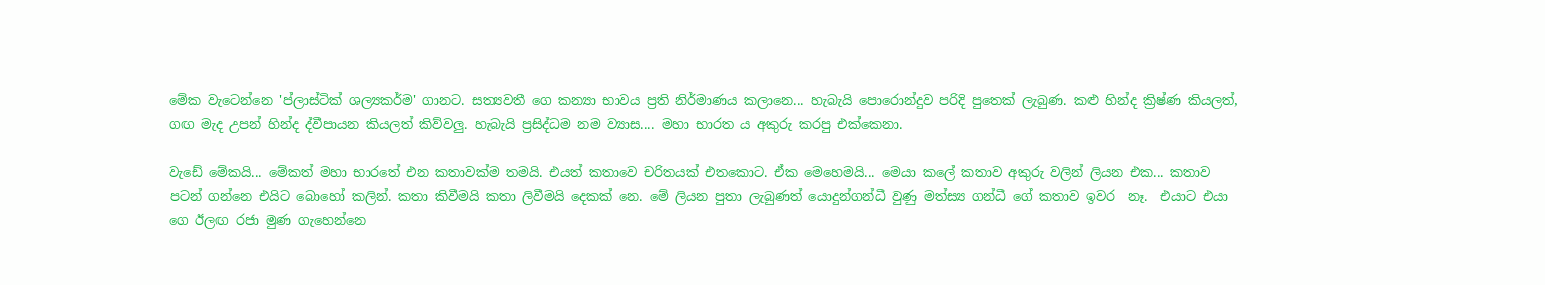මේක වැටෙන්නෙ 'ප්ලාස්ටික් ශල්‍යකර්ම' ගානට. සත්‍යවතී ගෙ කන්‍යා භාවය ප්‍රති නිර්මාණය කලානෙ... හැබැයි පොරොන්දුව පරිදි පුතෙක් ලැබුණ. කළු හින්ද ක්‍රිෂ්ණ කියලත්, ගඟ මැද උපන් හින්ද ද්වීපායන කියලත් කිව්වලු. හැබැයි ප්‍රසිද්ධම නම ව්‍යාස.... මහා භාරත ය අකුරු කරපු එක්කෙනා.

වැඩේ මේකයි... මේකත් මහා භාරතේ එන කතාවක්ම තමයි. එයත් කතාවෙ චරිතයක් එතකොට. ඒක මෙහෙමයි... මෙයා කලේ කතාව අකුරු වලින් ලියන එක... කතාව පටන් ගන්නෙ එයිට බොහෝ කලින්. කතා කිවීමයි කතා ලිවීමයි දෙකක් නෙ. මේ ලියන පුතා ලැබුණත් යොදුන්ගන්ධී වුණු මත්ස්‍ය ගන්ධී ගේ කතාව ඉවර  නෑ.  එයාට එයා ගෙ ඊලඟ රජා මුණ ගැහෙන්නෙ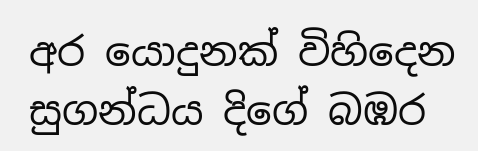අර යොදුනක් විහිදෙන සුගන්ධය දිගේ බඹර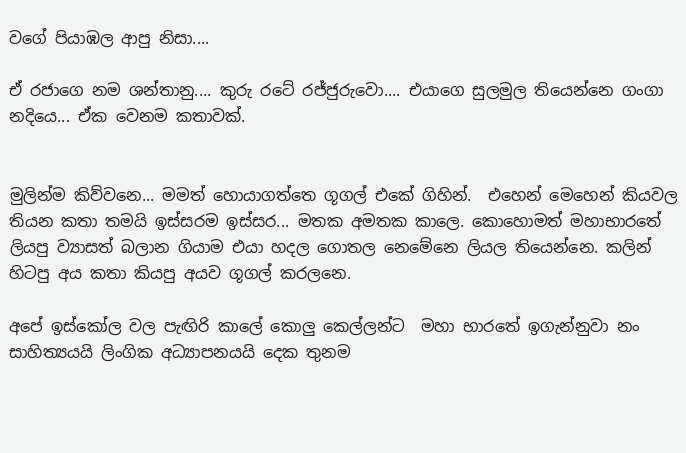වගේ පියාඹල ආපු නිසා....

ඒ රජාගෙ නම ශන්තානු.... කුරු රටේ රජ්ජුරුවො.... එයාගෙ සුලමුල තියෙන්නෙ ගංගා නදියෙ... ඒක වෙනම කතාවක්.


මුලින්ම කිව්වනෙ... මමත් හොයාගත්තෙ ගූගල් එකේ ගිහින්.  එහෙන් මෙහෙන් කියවල තියන කතා තමයි ඉස්සරම ඉස්සර... මතක අමතක කාලෙ. කොහොමත් මහාභාරතේ ලියපු ව්‍යාසත් බලාන ගියාම එයා හදල ගොතල නෙමේනෙ ලියල තියෙන්නෙ. කලින් හිටපු අය කතා කියපු අයව ගූගල් කරලනෙ.

අපේ ඉස්කෝල වල පැඟිරි කාලේ කොලු කෙල්ලන්ට  මහා භාරතේ ඉගැන්නුවා නං සාහිත්‍යයයි ලිංගික අධ්‍යාපනයයි දෙක තුනම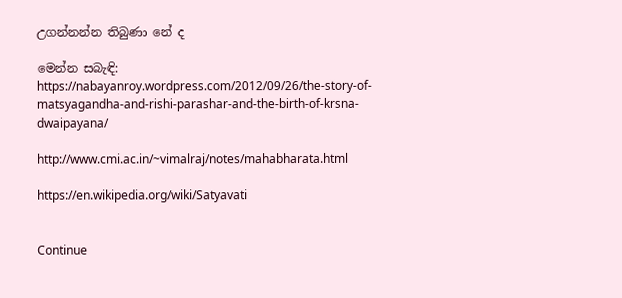උගන්නන්න තිබුණා නේ ද

මෙන්න සබැඳි:
https://nabayanroy.wordpress.com/2012/09/26/the-story-of-matsyagandha-and-rishi-parashar-and-the-birth-of-krsna-dwaipayana/

http://www.cmi.ac.in/~vimalraj/notes/mahabharata.html

https://en.wikipedia.org/wiki/Satyavati


Continue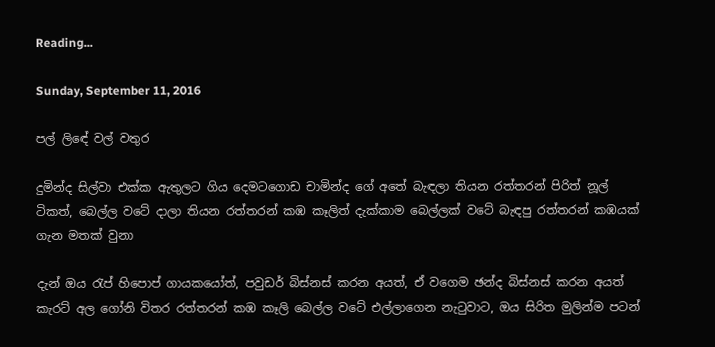Reading...

Sunday, September 11, 2016

පල් ලිඳේ වල් වතුර

දුමින්ද සිල්වා එක්ක ඇතුලට ගිය දෙමටගොඩ චාමින්ද ගේ අතේ බැඳලා තියන රත්තරන් පිරිත් නූල් ටිකත්, බෙල්ල වටේ දාලා තියන රත්තරන් කඹ කෑලිත් දැක්කාම බෙල්ලක් වටේ බැඳපු රත්තරන් කඹයක්  ගැන මතක් වුනා

දැන් ඔය රැප් හිපොප් ගායකයෝත්, පවුඩර් බිස්නස් කරන අයත්, ඒ වගෙම ඡන්ද බිස්නස් කරන අයත් කැරට් අල ගෝනි විතර රත්තරන් කඹ කෑලි බෙල්ල වටේ එල්ලාගෙන නැටුවාට, ඔය සිරිත මුලින්ම පටන්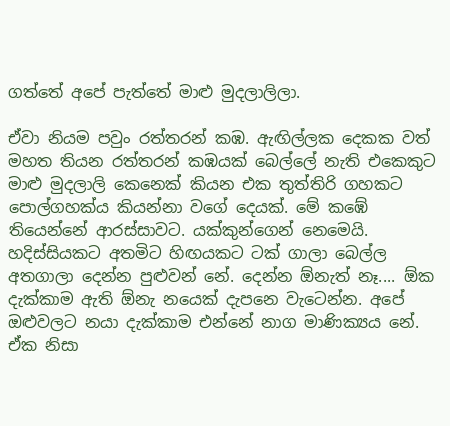ගත්තේ අපේ පැත්තේ මාළු මුදලාලිලා.

ඒවා නියම පවුං රත්තරන් කඹ. ඇඟිල්ලක දෙකක වත් මහත තියන රත්තරන් කඹයක් බෙල්ලේ නැති එකෙකුට මාළු මුදලාලි කෙනෙක් කියන එක තුත්තිරි ගහකට පොල්ගහක්ය කියන්නා වගේ දෙයක්. මේ කඹේ තියෙන්නේ ආරස්සාවට. යක්කුන්ගෙන් නෙමෙයි. හදිස්සියකට අතමිට හිඟයකට ටක් ගාලා බෙල්ල අතගාලා දෙන්න පුළුවන් නේ. දෙන්න ඕනැත් නෑ.... ඕක දැක්කාම ඇති ඕනැ නයෙක් දැපනෙ වැටෙන්න. අපේ ඔළුවලට නයා දැක්කාම එන්නේ නාග මාණික්‍යය නේ. ඒක නිසා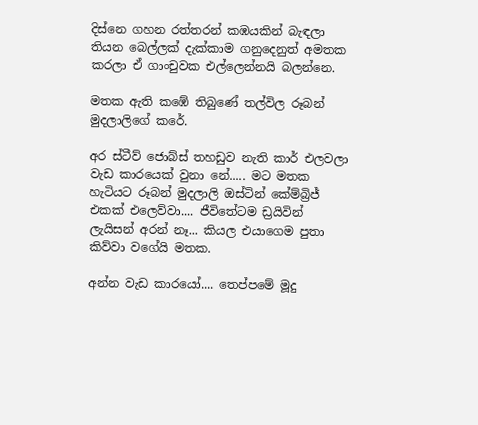දිස්නෙ ගහන රත්තරන් කඹයකින් බැඳලා තියන බෙල්ලක් දැක්කාම ගනුදෙනුත් අමතක කරලා ඒ ගාංචුවක එල්ලෙන්නයි බලන්නෙ.

මතක ඇති කඹේ තිබුණේ තල්විල රූබන් මුදලාලිගේ කරේ.

අර ස්ටීව් ජොබ්ස් තහඩුව නැති කාර් එලවලා වැඩ කාරයෙක් වුනා නේ..... මට මතක හැටියට රූබන් මුදලාලි ඔස්ටින් කේම්බ්‍රිජ් එකක් එලෙව්වා.... ජීවිතේටම ඩ්‍රයිවින් ලැයිසන් අරන් නෑ... කියල එයාගෙම පුතා කිව්වා වගේයි මතක.

අන්න වැඩ කාරයෝ.... තෙප්පමේ මූදු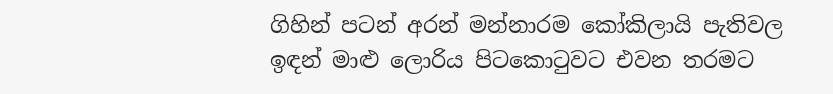ගිහින් පටන් අරන් මන්නාරම කෝකිලායි පැතිවල ඉඳන් මාළු ලොරිය පිටකොටුවට එවන තරමට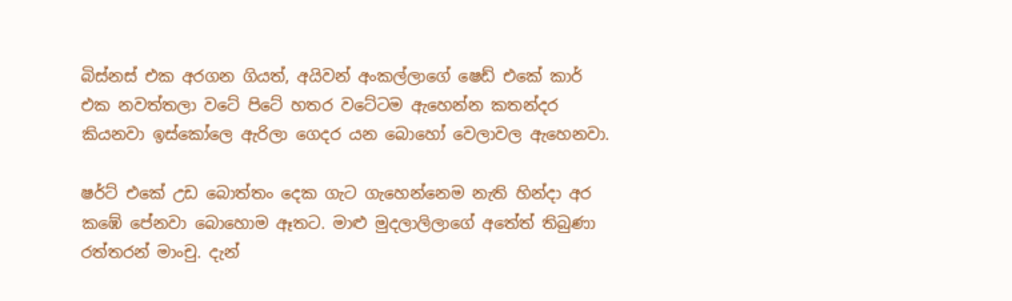බිස්නස් එක අරගන ගියත්, අයිවන් අංකල්ලාගේ ෂෙඩ් එකේ කාර් එක නවත්තලා වටේ පිටේ හතර වටේටම ඇහෙන්න කතන්දර කියනවා ඉස්කෝලෙ ඇරිලා ගෙදර යන බොහෝ වෙලාවල ඇහෙනවා.

ෂර්ට් එකේ උඩ බොත්තං දෙක ගැට ගැහෙන්නෙම නැති හින්දා අර කඹේ පේනවා බොහොම ඈතට. මාළු මුදලාලිලාගේ අතේත් තිබුණා රත්තරන් මාංචු. දැන්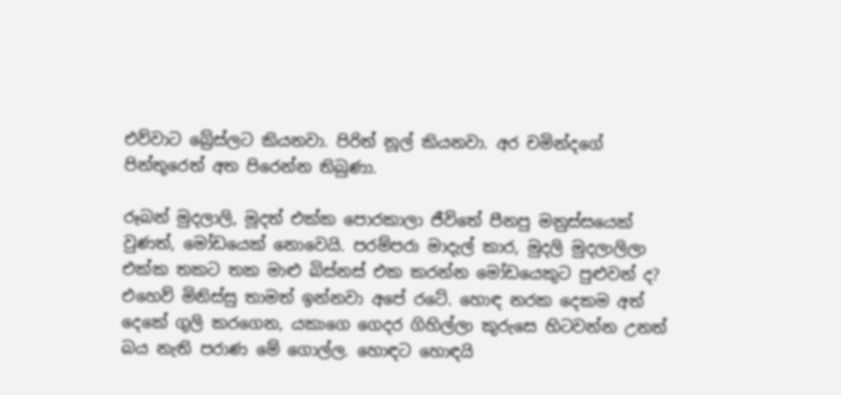එව්වාට බ්‍රේස්ලට කියනවා. පිරිත් නූල් කියනවා. අර චමින්දගේ පින්තූරෙත් අත පිරෙන්න තිබුණා.

රූබන් මුදලාලි, මූදත් එක්ක පොරකාලා ජීවිතේ පීනපු මනුස්සයෙක් වුණත්, මෝඩයෙක් නොවෙයි. පරම්පරා මාදැල් කාර, මුදලි මුදලාලිලා එක්ක තකට තක මාළු බිස්නස් එක කරන්න මෝඩයෙකුට පුළුවන් ද? එහෙව් මිනිස්සු තාමත් ඉන්නවා අපේ රටේ. හොඳ නරක දෙකම අත් දෙකේ ගුලි කරගෙන, යකාගෙ ගෙදර ගිහිල්ලා කුරුසෙ හිටවන්න උනත් බය නැති පරාණ මේ ගොල්ල. හොඳට හොඳයි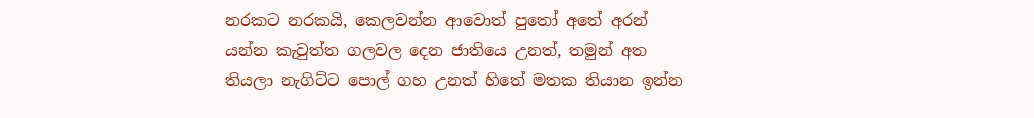නරකට නරකයි, කෙලවන්න ආවොත් පුතෝ අතේ අරන් යන්න කැවුත්ත ගලවල දෙන ජාතියෙ උනත්, තමුන් අත තියලා නැගිට්ට පොල් ගහ උනත් හිතේ මතක තියාන ඉන්න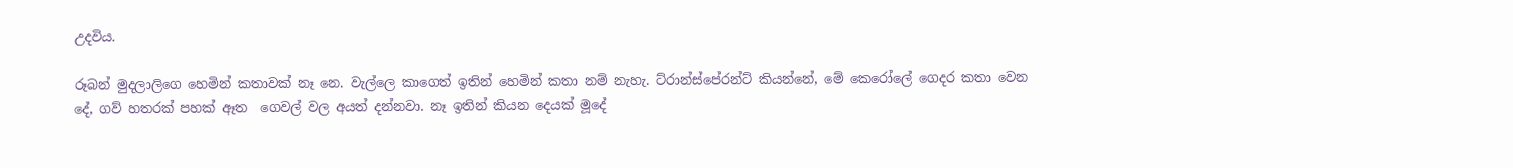උදවිය.

රූබන් මුදලාලිගෙ හෙමින් කතාවක් නෑ නෙ. වැල්ලෙ කාගෙත් ඉතින් හෙමින් කතා නම් නැහැ. ට්රාන්ස්පේරන්ට් කියන්නේ, මේ කෙරෝලේ ගෙදර කතා වෙන දේ, ගව් හතරක් පහක් ඈත  ගෙවල් වල අයත් දන්නවා. නෑ ඉතින් කියන දෙයක් මූදේ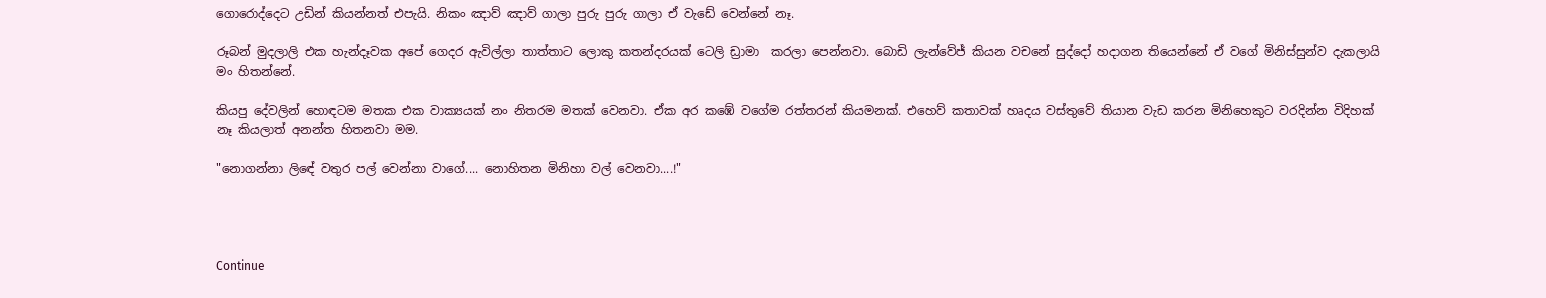ගොරොද්දෙට උඩින් කියන්නත් එපැයි. නිකං ඤාව් ඤාව් ගාලා පුරු පුරු ගාලා ඒ වැඩේ වෙන්නේ නෑ.

රූබන් මුදලාලි එක හැන්දෑවක අපේ ගෙදර ඇවිල්ලා තාත්තාට ලොකු කතන්දරයක් ටෙලි ඩ්‍රාමා  කරලා පෙන්නවා. බොඩි ලැන්වේජ් කියන වචනේ සුද්දෝ හදාගන තියෙන්නේ ඒ වගේ මිනිස්සුන්ව දැකලායි මං හිතන්නේ.

කියපු දේවලින් හොඳටම මතක එක වාක්‍යයක් නං නිතරම මතක් වෙනවා. ඒක අර කඹේ වගේම රත්තරන් කියමනක්. එහෙව් කතාවක් හෘදය වස්තුවේ තියාන වැඩ කරන මිනිහෙකුට වරදින්න විදිහක් නෑ කියලාත් අනන්ත හිතනවා මම.

"නොගන්නා ලිඳේ වතුර පල් වෙන්නා වාගේ.... නොහිතන මිනිහා වල් වෙනවා....!"




Continue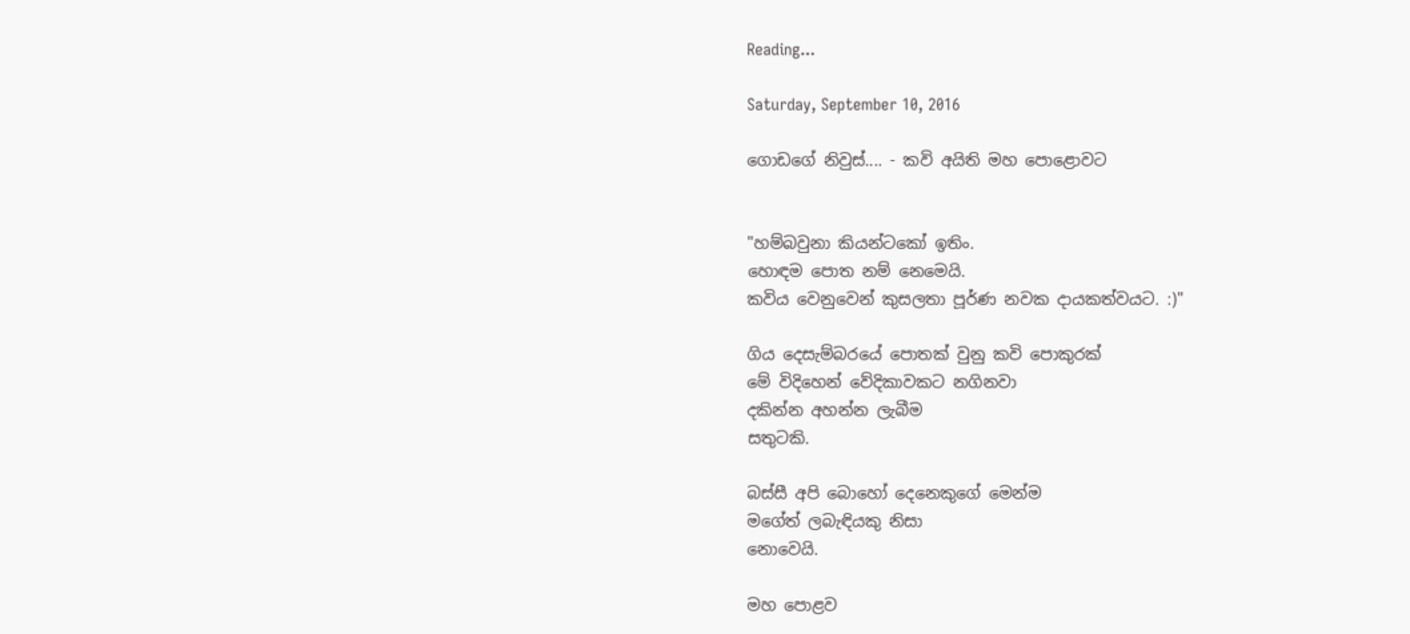Reading...

Saturday, September 10, 2016

ගොඩගේ නිවුස්.... - කවි අයිති මහ පොළොවට


"හම්බවුනා කියන්ටකෝ ඉතිං.
හොඳම පොත නම් නෙමෙයි.
කවිය වෙනුවෙන් කුසලතා පූර්ණ නවක දායකත්වයට. :)"

ගිය දෙසැම්බරයේ පොතක් වුනු කවි පොකුරක්
මේ විදිහෙන් වේදිකාවකට නගිනවා
දකින්න අහන්න ලැබීම
සතුටකි.

බස්සී අපි බොහෝ දෙනෙකුගේ මෙන්ම
මගේත් ලබැඳියකු නිසා
නොවෙයි.

මහ පොළව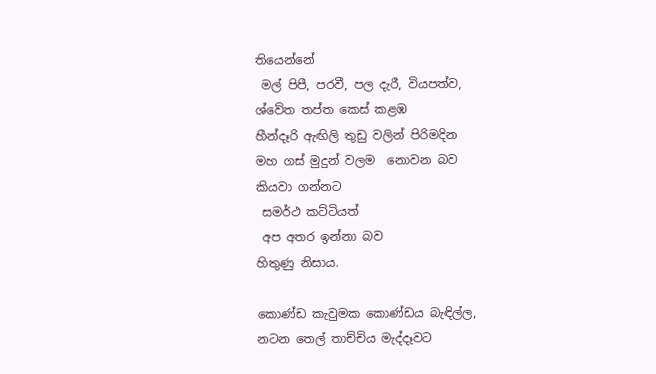තියෙන්නේ
 මල් පිපී, පරවී, පල දැරී, වියපත්ව,
ශ්වේත තප්ත කෙස් කළඹ
හීන්දෑරි ඇඟිලි තුඩු වලින් පිරිමදින
මහ ගස් මුදුන් වලම  නොවන බව
කියවා ගන්නට
 සමර්ථ කට්ටියත්
 අප අතර ඉන්නා බව
හිතුණු නිසාය.

කොණ්ඩ කැවුමක කොණ්ඩය බැඳිල්ල,
නටන තෙල් තාච්චිය මැද්දෑවට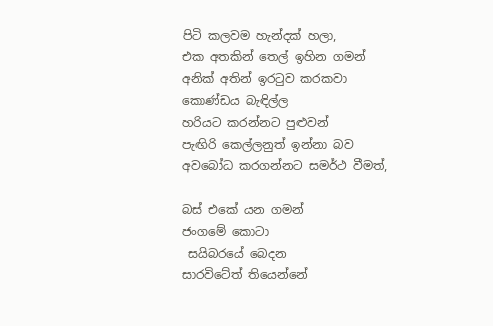පිටි කලවම හැන්දක් හලා,
එක අතකින් තෙල් ඉහින ගමන්
අනික් අතින් ඉරටුව කරකවා
කොණ්ඩය බැඳිල්ල
හරියට කරන්නට පුළුවන්
පැඟිරි කෙල්ලනුත් ඉන්නා බව
අවබෝධ කරගන්නට සමර්ථ වීමත්,

බස් එකේ යන ගමන්
ජංගමේ කොටා
 සයිබරයේ බෙදන
සාරවිටේත් තියෙන්නේ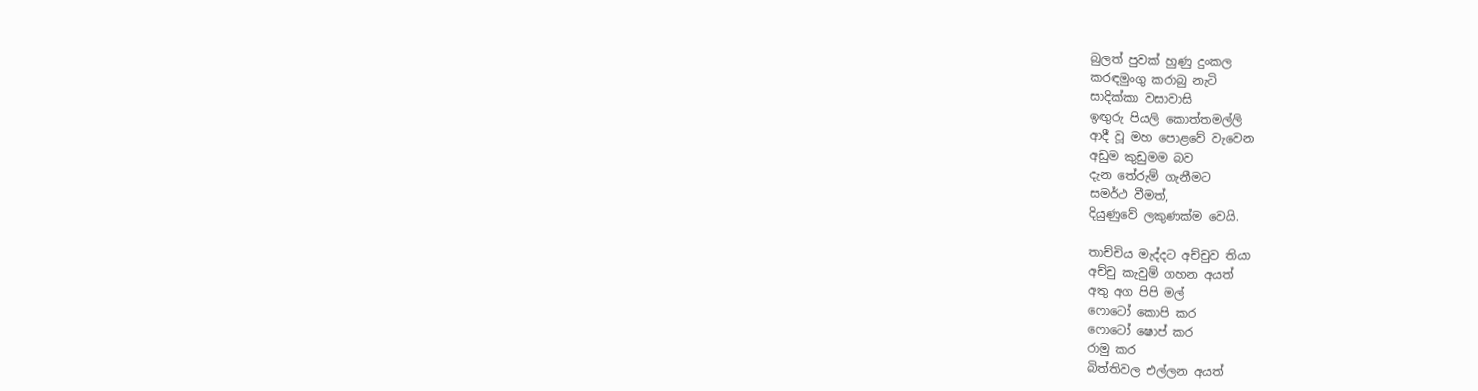බුලත් පුවක් හුණු දුංකල
කරඳමුංගු කරාබු නැටි
සාදික්කා වසාවාසි
ඉඟුරු පියලි කොත්තමල්ලි
ආදී වූ මහ පොළවේ වැවෙන
අඩුම කුඩුමම බව
දැන තේරුම් ගැනීමට
සමර්ථ වීමත්,
දියුණුවේ ලකුණක්ම වෙයි.

තාච්චිය මැද්දට අච්චුව තියා
අච්චු කැවුම් ගහන අයත්
අතු අග පිපි මල්
ෆොටෝ කොපි කර
ෆොටෝ ෂොප් කර
රාමු කර
බිත්තිවල එල්ලන අයත්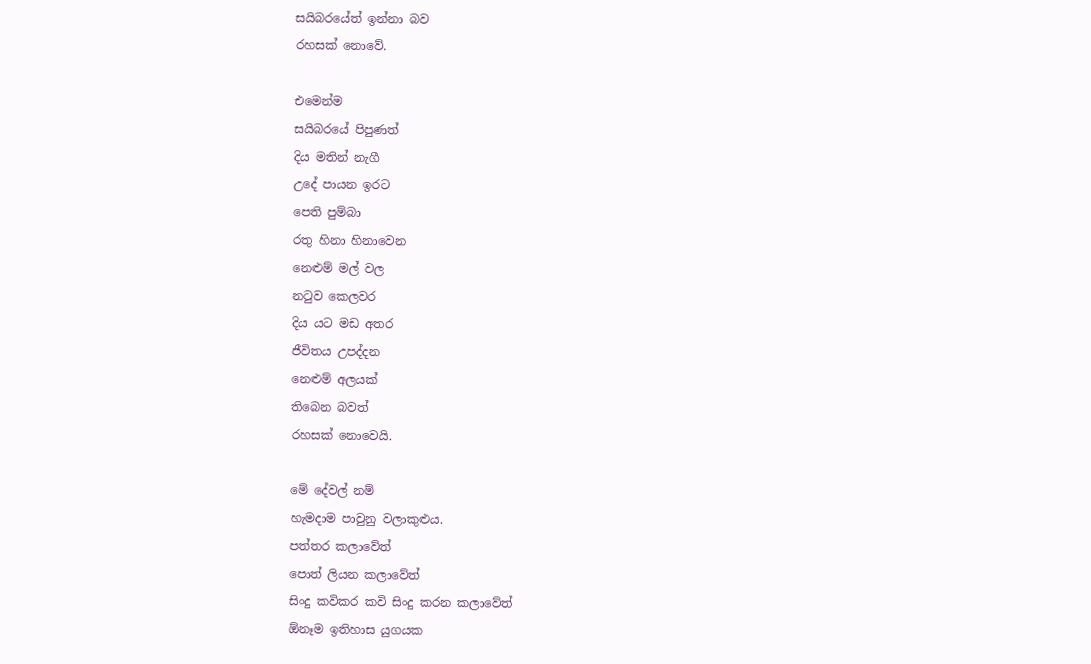සයිබරයේත් ඉන්නා බව
රහසක් නොවේ.

එමෙන්ම
සයිබරයේ පිපුණත්
දිය මතින් නැගී
උදේ පායන ඉරට
පෙති පුම්බා
රතු හිනා හිනාවෙන
නෙළුම් මල් වල
නටුව කෙලවර
දිය යට මඩ අතර
ජීවිතය උපද්දන
නෙළුම් අලයක්
තිබෙන බවත්
රහසක් නොවෙයි.

මේ දේවල් නම්
හැමදාම පාවුනු වලාකුළුය.
පත්තර කලාවේත්
පොත් ලියන කලාවේත්
සිංදු කවිකර කවි සිංදු කරන කලාවේත්
ඕනෑම ඉතිහාස යුගයක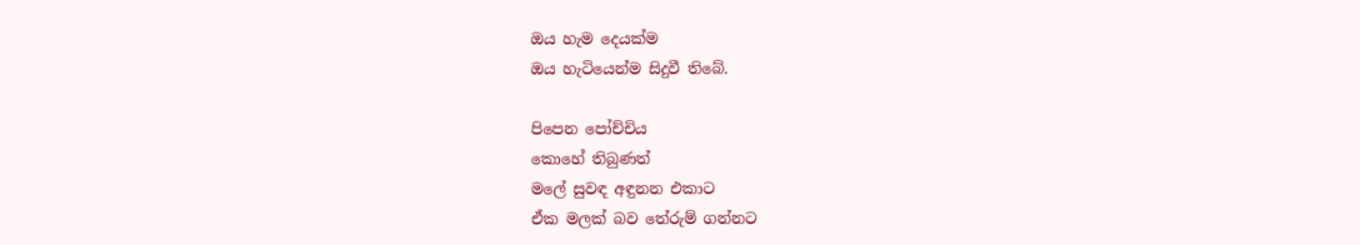ඔය හැම දෙයක්ම
ඔය හැටියෙන්ම සිදුවී තිබේ.

පිපෙන පෝච්චිය
කොහේ තිබුණත්
මලේ සුවඳ අඳුනන එකාට
ඒක මලක් බව තේරුම් ගන්නට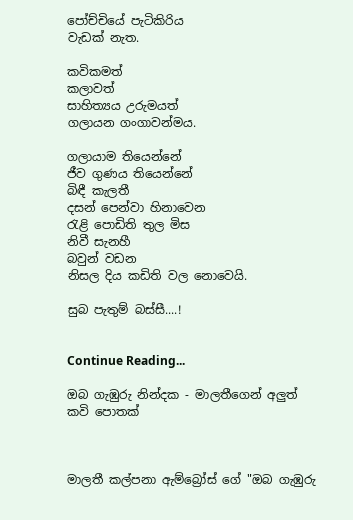පෝච්චියේ පැටිකිරිය
වැඩක් නැත.

කවිකමත්
කලාවත්
සාහිත්‍යය උරුමයත්
ගලායන ගංගාවන්මය.

ගලායාම තියෙන්නේ
ජීව ගුණය තියෙන්නේ
බිඳී කැලතී
දසන් පෙන්වා හිනාවෙන
රැළි පොඩිති තුල මිස
නිවී සැනහී
බවුන් වඩන
නිසල දිය කඩිති වල නොවෙයි.

සුබ පැතුම් බස්සී....!


Continue Reading...

ඔබ ගැඹුරු නින්දක - මාලතීගෙන් අලුත් කවි පොතක්



මාලතී කල්පනා ඇම්බ්‍රෝස් ගේ "ඔබ ගැඹුරු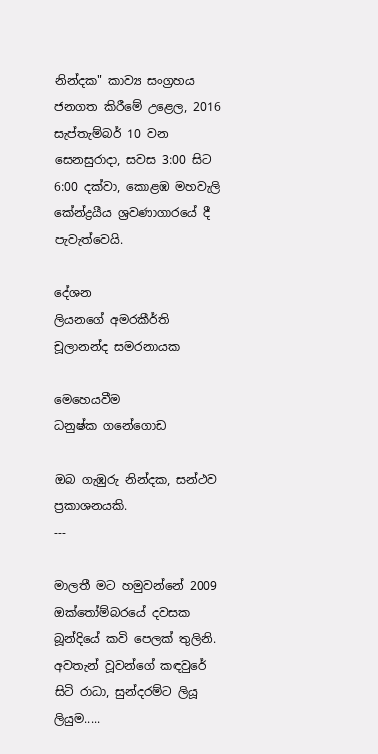නින්දක" කාව්‍ය සංග්‍රහය ජනගත කිරීමේ උළෙල, 2016 සැප්තැම්බර් 10 වන සෙනසුරාදා, සවස 3:00 සිට 6:00 දක්වා, කොළඹ මහවැලි කේන්ද්‍රයීය ශ්‍රවණාගාරයේ දී පැවැත්වෙයි.

දේශන
ලියනගේ අමරකීර්ති
චූලානන්ද සමරනායක

මෙහෙයවීම
ධනුෂ්ක ගනේගොඩ

ඔබ ගැඹුරු නින්දක, සන්ථව ප්‍රකාශනයකි.
---

මාලතී මට හමුවන්නේ 2009 ඔක්තෝම්බරයේ දවසක බූන්දියේ කවි පෙලක් තුලිනි. අවතැන් වූවන්ගේ කඳවුරේ සිටි රාධා, සුන්දරම්ට ලියූ ලියුම.....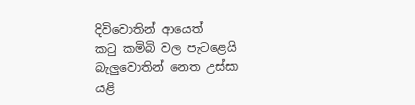දිවිවොතින් ආයෙත්
කටු කමිබි වල පැටළෙයි
බැලුවොතින් නෙත උස්සා
යළි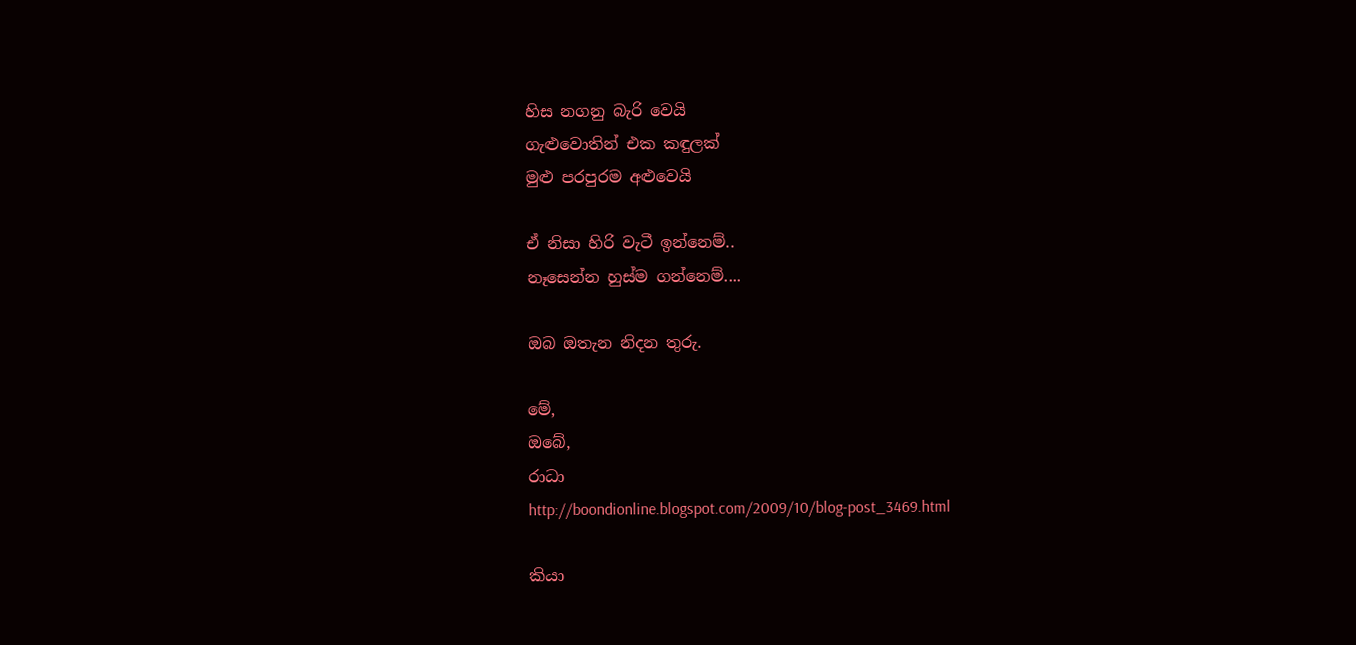හිස නගනු බැරි වෙයි
ගැළුවොතින් එක කඳුලක්
මුළු පරපුරම අළුවෙයි

ඒ නිසා හිරි වැටී ඉන්නෙම්..
නෑසෙන්න හුස්ම ගන්නෙම්....

ඔබ ඔතැන නිදන තුරු.

මේ,
ඔබේ,
රාධා
http://boondionline.blogspot.com/2009/10/blog-post_3469.html

කියා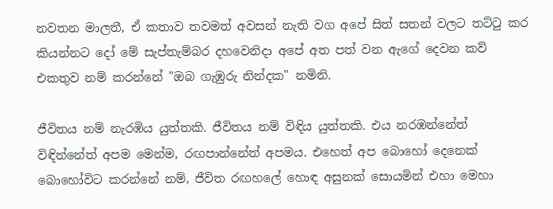නවතන මාලතී, ඒ කතාව තවමත් අවසන් නැති වග අපේ සිත් සතන් වලට තට්ටු කර කියන්නට දෝ මේ සැප්තැම්බර දහවෙනිදා අපේ අත පත් වන ඇගේ දෙවන කව් එකතුව නම් කරන්නේ "ඔබ ගැඹුරු නින්දක" නමිනි.

ජීවිතය නම් නැරඹිය යුත්තකි. ජීවිතය නම් විඳිය යුත්තකි. එය නරඹන්නේත් විඳින්නේත් අපම මෙන්ම, රඟපාන්නේත් අපමය. එහෙත් අප බොහෝ දෙනෙක් බොහෝවිට කරන්නේ නම්, ජීවිත රඟහලේ හොඳ අසුනක් සොයමින් එහා මෙහා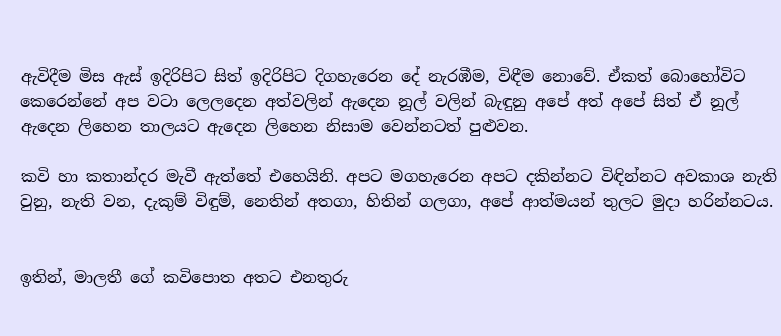ඇවිදීම මිස ඇස් ඉදිරිපිට සිත් ඉදිරිපිට දිගහැරෙන දේ නැරඹීම, විඳීම නොවේ. ඒකත් බොහෝවිට කෙරෙන්නේ අප වටා ලෙලදෙන අත්වලින් ඇදෙන නූල් වලින් බැඳුනු අපේ අත් අපේ සිත් ඒ නූල් ඇදෙන ලිහෙන තාලයට ඇදෙන ලිහෙන නිසාම වෙන්නටත් පුළුවන.

කවි හා කතාන්දර මැවී ඇත්තේ එහෙයිනි. අපට මගහැරෙන අපට දකින්නට විඳින්නට අවකාශ නැති වුනු, නැති වන, දැකුම් විඳුම්, නෙතින් අතගා, හිතින් ගලගා, අපේ ආත්මයන් තුලට මුදා හරින්නටය.


ඉතින්, මාලතී ගේ කවිපොත අතට එනතුරු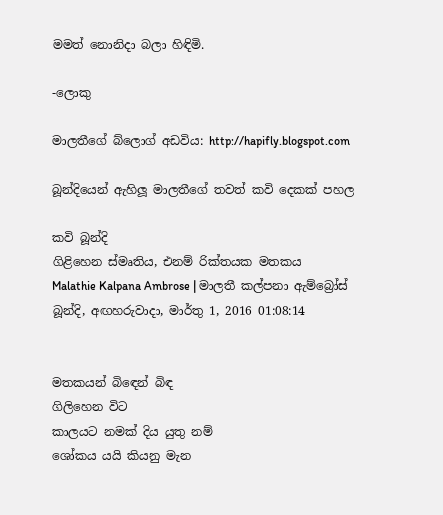මමත් නොනිදා බලා හිඳිමි.

-ලොකු

මාලතීගේ බ්ලොග් අඩවිය: http://hapifly.blogspot.com

බූන්දියෙන් ඇහිලූ මාලතීගේ තවත් කවි දෙකක් පහල

කවි බූන්දි
ගිළිහෙන ස්මෘතිය, එනම් රික්තයක මතකය
Malathie Kalpana Ambrose | මාලතී කල්පනා ඇම්බ්‍රෝස්
බූන්දි, අඟහරුවාදා, මාර්තු 1, 2016 01:08:14


මතකයන් බිඳෙන් බිඳ
ගිලිහෙන විට
කාලයට නමක් දිය යුතු නම්
ශෝකය යයි කියනු මැන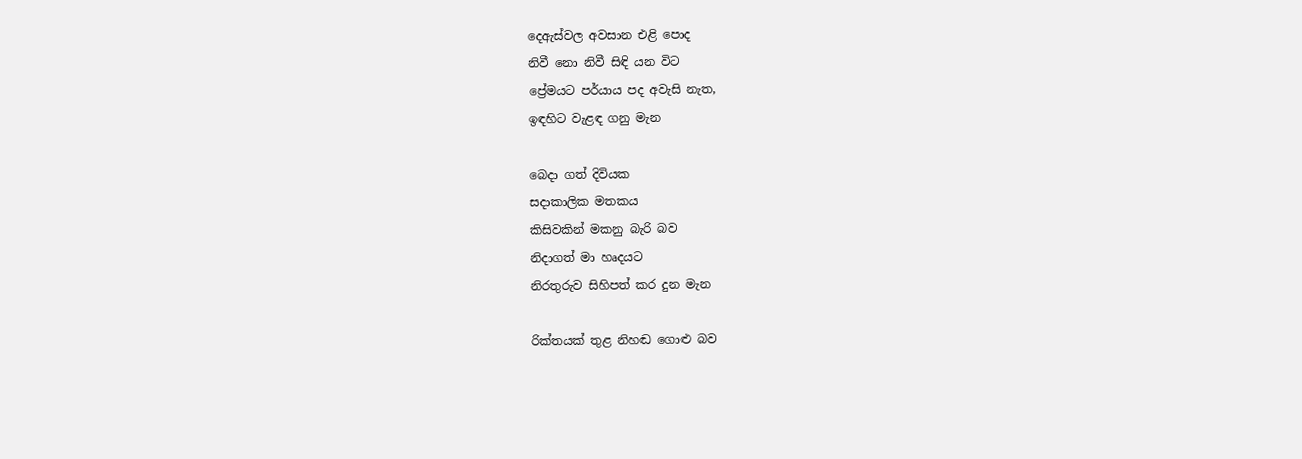දෙඇස්වල අවසාන එළි පොද
නිවී නො නිවී සිඳි යන විට
ප්‍රේමයට පර්යාය පද අවැසි නැත,
ඉඳහිට වැළඳ ගනු මැන

බෙදා ගත් දිවියක
සදාකාලික මතකය
කිසිවකින් මකනු බැරි බව
නිදාගත් මා හෘදයට
නිරතුරුව සිහිපත් කර දුන මැන

රික්තයක් තුළ නිහඬ ගොළු බව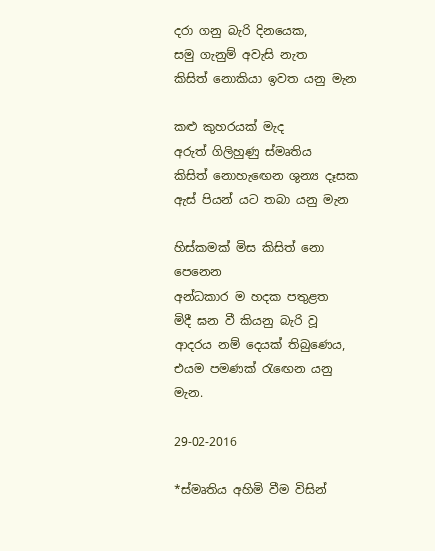දරා ගනු බැරි දිනයෙක,
සමු ගැනුම් අවැසි නැත
කිසිත් නොකියා ඉවත යනු මැන

කළු කුහරයක් මැද
අරුත් ගිලිහුණු ස්මෘතිය
කිසිත් නොහැඟෙන ශුන්‍ය දෑසක
ඇස් පියන් යට තබා යනු මැන

හිස්කමක් මිස කිසිත් නො පෙනෙන
අන්ධකාර ම හදක පතුළත
මිදී ඝන වී කියනු බැරි වූ
ආදරය නම් දෙයක් තිබුණෙය,
එයම පමණක් රැඟෙන යනු මැන.

29-02-2016

*ස්මෘතිය අහිමි වීම විසින්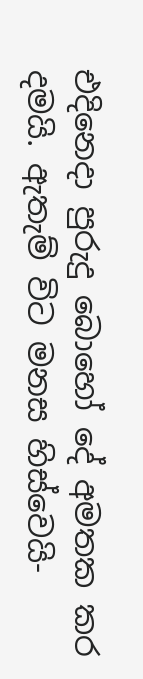එදිනෙදා පුරුදු බොහෝ දේ අමතක කර දමයි. ඇතැම් විට මනස හිස්වෙයි-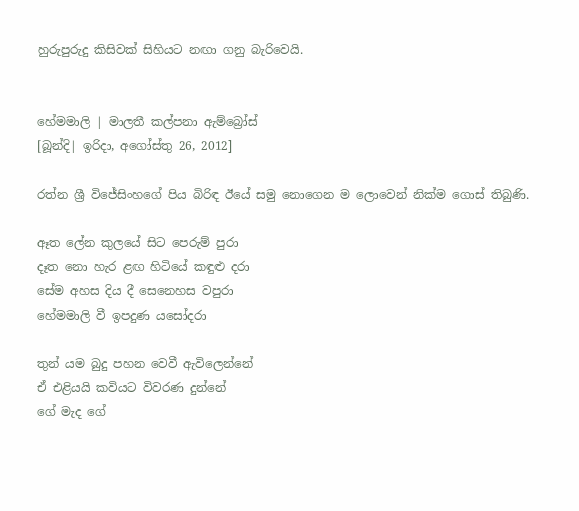හුරුපුරුදු කිසිවක් සිහියට නඟා ගනු බැරිවෙයි.


හේමමාලි | මාලතී කල්පනා ඇම්බ්‍රෝස්
[බූන්දි| ඉරිදා, අගෝස්තු 26, 2012]

රත්න ශ්‍රී විජේසිංහගේ පිය බිරිඳ ඊයේ සමු නොගෙන ම ලොවෙන් නික්ම ගොස් තිබුණි.

ඈත ලේන කුලයේ සිට පෙරුම් පුරා
දෑත නො හැර ළඟ හිටියේ කඳුළු දරා
සේම අහස දිය දී සෙනෙහස වපුරා
හේමමාලි වී ඉපදුණ යසෝදරා

තුන් යම බුදු පහන වෙවී ඇවිලෙන්නේ
ඒ එළියයි කවියට විවරණ දුන්නේ
ගේ මැද ගේ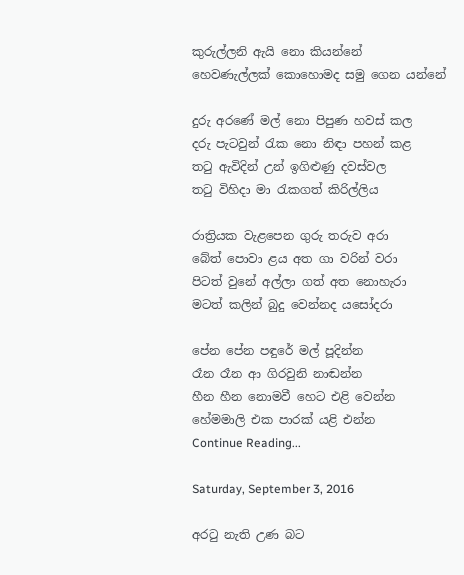කුරුල්ලනි ඇයි නො කියන්නේ
හෙවණැල්ලක් කොහොමද සමු ගෙන යන්නේ

දුරු අරණේ මල් නො පිපුණ හවස් කල
දරු පැටවුන් රැක නො නිඳා පහන් කළ
තටු ඇවිදින් උන් ඉගිළුණු දවස්වල
තටු විහිදා මා රැකගත් කිරිල්ලිය

රාත්‍රියක වැළපෙන ගුරු තරුව අරා
බේත් පොවා ළය අත ගා වරින් වරා
පිටත් වුනේ අල්ලා ගත් අත නොහැරා
මටත් කලින් බුදු වෙන්නද යසෝදරා

පේන පේන පඳුරේ මල් පූදින්න
රෑන රෑන ආ ගිරවුනි නාඬන්න
හීන හීන නොමවී හෙට එළි වෙන්න
හේමමාලි එක පාරක් යළි එන්න
Continue Reading...

Saturday, September 3, 2016

අරටු නැති උණ බට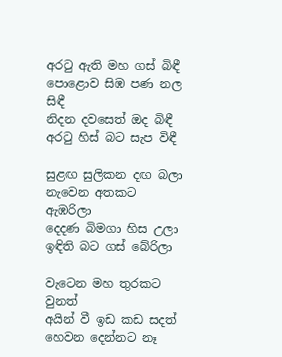අරටු ඇති මහ ගස් බිඳී
පොළොව සිඹ පණ නල සිඳී
නිදන දවසෙත් ඔද බිඳී
අරටු හිස් බට සැප විඳී

සුළඟ සුලිකන දඟ බලා
නැවෙන අතකට ඇඹරිලා
දෙදණ බිමගා හිස උලා
ඉඳිති බට ගස් බේරිලා

වැටෙන මහ තුරකට වුනත්
අයින් වී ඉඩ කඩ සදත්
හෙවන දෙන්නට නෑ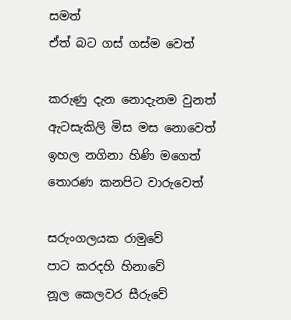සමත්
ඒත් බට ගස් ගස්ම වෙත්

ක‍රුණු දැන නොදැනම වුනත්
ඇටසැකිලි මිස මස නොවෙත්
ඉහල නගිනා හිණි මගෙත්
තොරණ කනපිට වාරුවෙත්

සරුංගලයක රාමුවේ
පාට කරදහි හිනාවේ
නූල කෙලවර සීරුවේ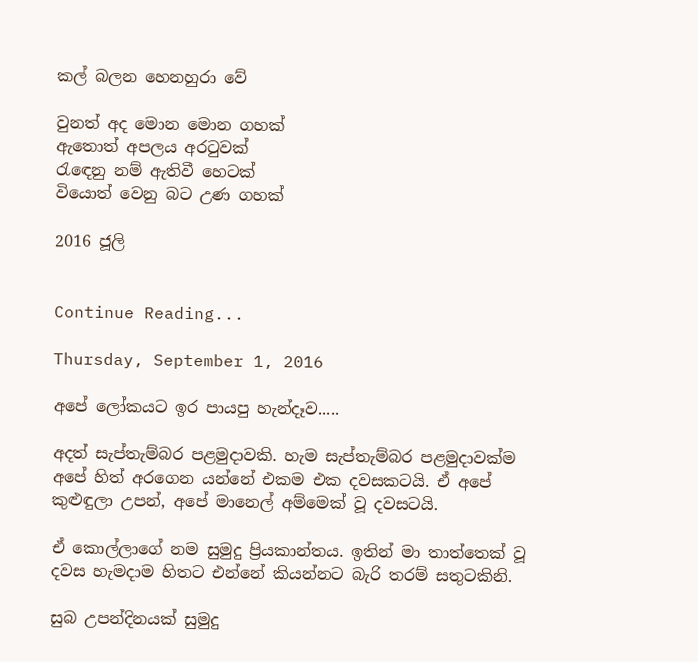කල් බලන හෙනහුරා වේ

වුනත් අද මොන මොන ගහක්
ඇතොත් අපලය අරටුවක්
රැඳෙනු නම් ඇතිවී හෙටක්
වියොත් වෙනු බට උණ ගහක්

2016 ජූලි


Continue Reading...

Thursday, September 1, 2016

අපේ ලෝකයට ඉර පායපු හැන්දෑව.....

අදත් සැප්තැම්බර පළමුදාවකි. හැම සැප්තැම්බර පළමුදාවක්ම අපේ හිත් අරගෙන යන්නේ එකම එක දවසකටයි. ඒ අපේ කුළුඳුලා උපන්, අපේ මානෙල් අම්මෙක් වූ දවසටයි.

ඒ කොල්ලාගේ නම සුමුදු ප්‍රියකාන්තය. ඉතින් මා තාත්තෙක් වූ දවස හැමදාම හිතට එන්නේ කියන්නට බැරි තරම් සතුටකිනි.

සුබ උපන්දිනයක් සුමුදු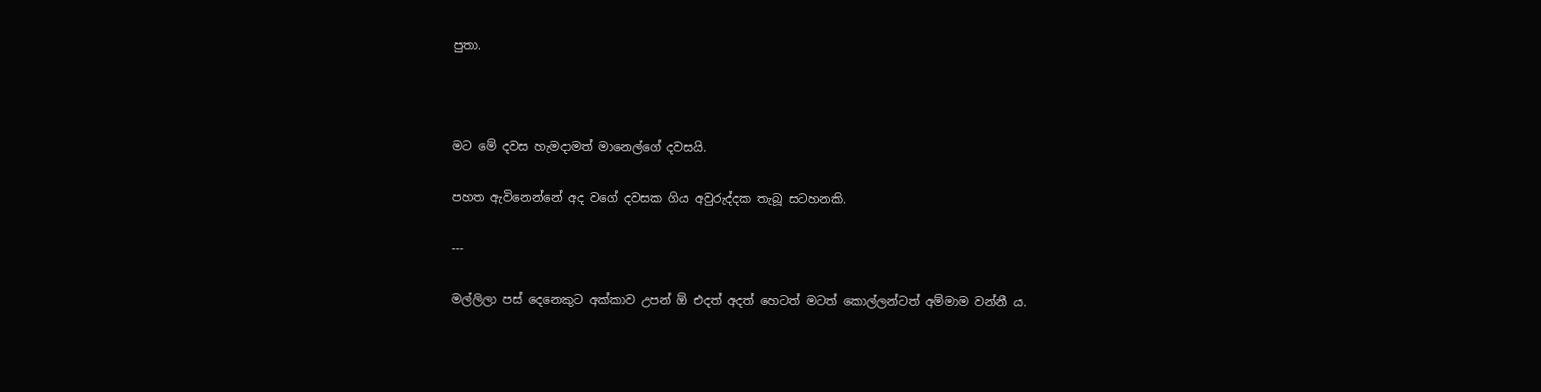පුතා.



මට මේ දවස හැමදාමත් මානෙල්ගේ දවසයි.

පහත ඇවිනෙන්නේ අද වගේ දවසක ගිය අවුරුද්දක තැබූ සටහනකි.

---

මල්ලිලා පස් දෙනෙකුට අක්කාව උපන් ඕ එදත් අදත් හෙටත් මටත් කොල්ලන්ටත් අම්මාම වන්නී ය.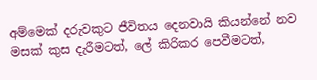අම්මෙක් දරුවකුට ජීවිතය දෙනවායි කියන්නේ නව මසක් කුස දැරීමටත්, ලේ කිරිකර පෙවීමටත්,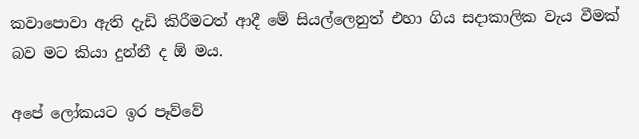කවාපොවා ඇති දැඩි කිරීමටත් ආදී මේ සියල්ලෙනුත් එහා ගිය සදාකාලික වැය වීමක් බව මට කියා දුන්නී ද ඕ මය.

අප‍ේ ලෝකයට ඉර පෑව්වේ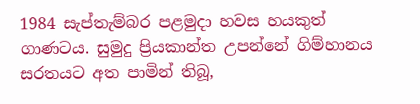1984 සැප්තැම්බර පළමුදා හවස හයකුත් ගාණටය. සුමුදු ප්‍රියකාන්ත උපන්නේ ගිම්හානය සරතයට අත පාමින් තිබූ,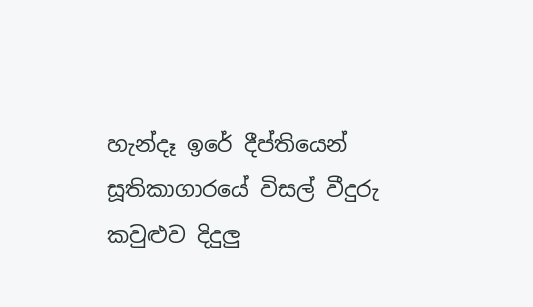හැන්දෑ ඉරේ දීප්තියෙන් සූතිකාගාරය‍ේ විසල් වීදුරු කවුළුව දිදුලු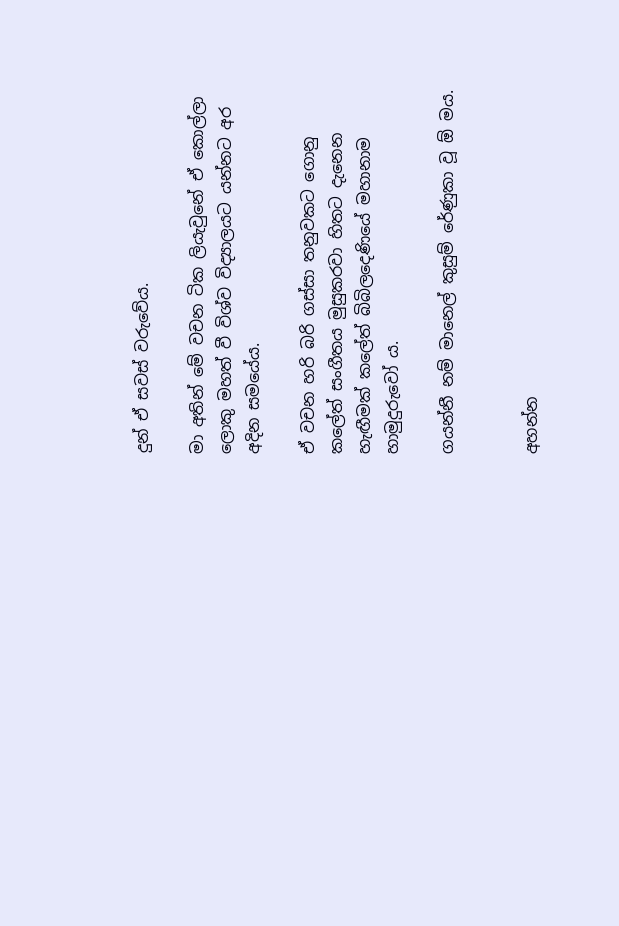දුන් ඒ සවස් වරුවේය.

මා අතින් මේ වචන ටික ලියැවුනේ ඒ කොල්ලා ලොකු මහත් වී විශ්ව විද්‍යාලයට යන්නට අර අදින සමයේය.

ඒ වචන හරි බරි ගස්සා තනුවකට ගොනු කලේත් සංගීතය මුසුකරවා හිතට දැනෙන හැඟීමක් කලේත් බිබිලදෙණියේ මහානාම හාමුදුරුවෝ ය.

ගයන්නී නම් මානෙල් කුසුම් රේණුකා වූ ඕ මය.


අහන්න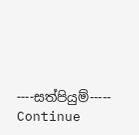----සත්පියුම්-----
Continue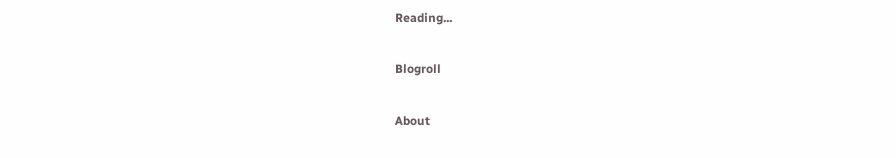Reading...

Blogroll

About